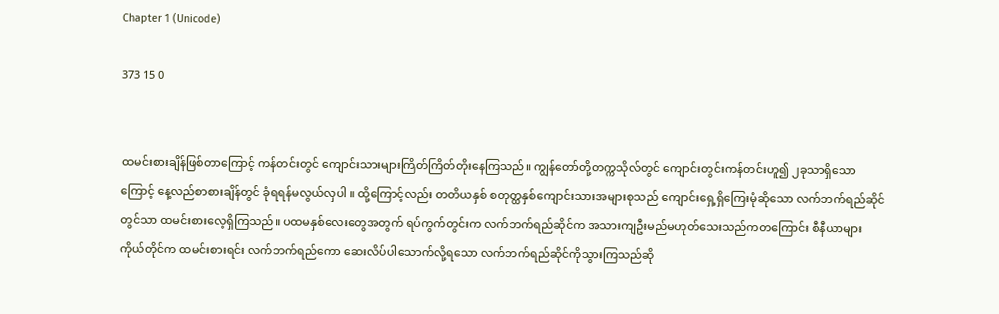Chapter 1 (Unicode)

373 15 0


ထမင်းစားချိန်ဖြစ်တာကြောင့် ကန်တင်းတွင် ကျောင်းသားများကြိတ်ကြိတ်တိုးနေကြသည်။ ကျွန်တော်တို့တက္ကသိုလ်တွင် ကျောင်းတွင်းကန်တင်းဟူ၍ ၂ခုသာရှိသောကြောင့် နေ့လည်စာစားချိန်တွင် ခုံရရန်မလွယ်လှပါ ။ ထို့ကြောင့်လည်း တတိယနှစ် စတုတ္ထနှစ်ကျောင်းသားအများစုသည် ကျောင်းရှေ့ရှိကြေးမုံဆိုသော လက်ဘက်ရည်ဆိုင်တွင်သာ ထမင်းစားလေ့ရှိကြသည်။ ပထမနှစ်လေးတွေအတွက် ရပ်ကွက်တွင်းက လက်ဘက်ရည်ဆိုင်က အသားကျဦးမည်မဟုတ်သေးသည်ကတကြောင်း စီနီယာများကိုယ်တိုင်က ထမင်းစားရင်း လက်ဘက်ရည်ကော ဆေးလိပ်ပါသောက်လို့ရသော လက်ဘက်ရည်ဆိုင်ကိုသွားကြသည်ဆို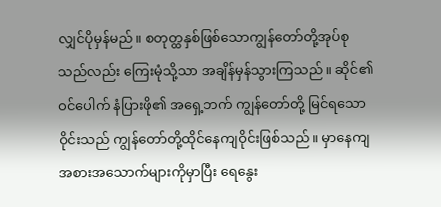လျှင်ပိုမှန်မည်။ စတုတ္ထနှစ်ဖြစ်သောကျွန်တော်တို့အုပ်စုသည်လည်း ကြေးမုံသို့သာ အချိန်မှန်သွားကြသည်။ ဆိုင်၏ ဝင်ပေါက် နံပြားဖို၏ အရှေ့ဘက် ကျွန်တော်တို့ မြင်ရသော ဝိုင်းသည် ကျွန်တော်တို့ထိုင်နေကျဝိုင်းဖြစ်သည်။ မှာနေကျ အစားအသောက်များကိုမှာပြီး ရေနွေး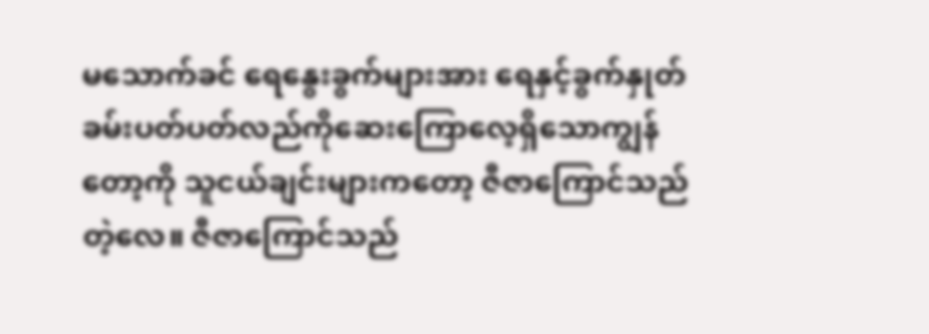မသောက်ခင် ရေနွေးခွက်များအား ရေနှင့်ခွက်နှုတ်ခမ်းပတ်ပတ်လည်ကိုဆေးကြောလေ့ရှိသောကျွန်တော့ကို သူငယ်ချင်းများကတော့ ဇီဇာကြောင်သည်တဲ့လေ။ ဇီဇာကြောင်သည်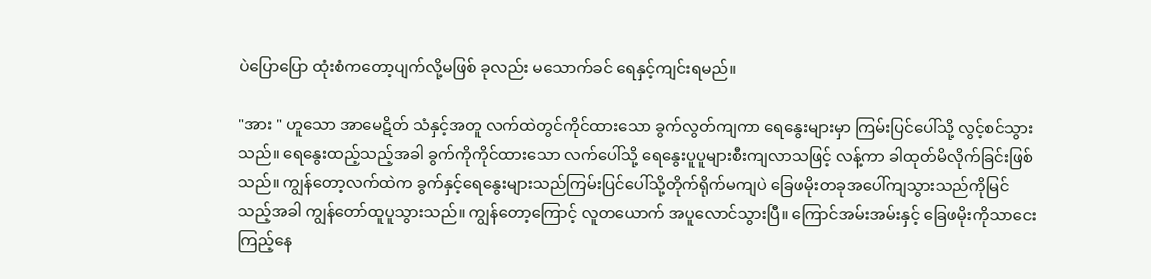ပဲပြောပြော ထုံးစံကတော့ပျက်လို့မဖြစ် ခုလည်း မသောက်ခင် ရေနှင့်ကျင်းရမည်။

"အား " ဟူသော အာမေဋိတ် သံနှင့်အတူ လက်ထဲတွင်ကိုင်ထားသော ခွက်လွတ်ကျကာ ရေနွေးများမှာ ကြမ်းပြင်ပေါ်သို့ လွင့်စင်သွားသည်။ ရေနွေးထည့်သည့်အခါ ခွက်ကိုကိုင်ထားသော လက်ပေါ်သို့ ရေနွေးပူပူများစီးကျလာသဖြင့် လန့်ကာ ခါထုတ်မိလိုက်ခြင်းဖြစ်သည်။ ကျွန်တော့လက်ထဲက ခွက်နှင့်ရေနွေးများသည်ကြမ်းပြင်ပေါ်သို့တိုက်ရိုက်မကျပဲ ခြေဖမိုးတခုအပေါ်ကျသွားသည်ကိုမြင်သည့်အခါ ကျွန်တော်ထူပူသွားသည်။ ကျွန်တော့ကြောင့် လူတယောက် အပူလောင်သွားပြီ။ ကြောင်အမ်းအမ်းနှင့် ခြေဖမိုးကိုသာငေးကြည့်နေ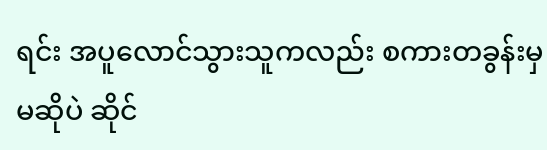ရင်း အပူလောင်သွားသူကလည်း စကားတခွန်းမှ မဆိုပဲ ဆိုင်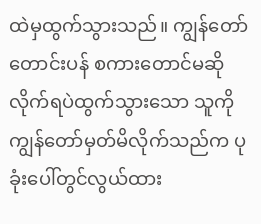ထဲမှထွက်သွားသည်။ ကျွန်တော် တောင်းပန် စကားတောင်မဆိုလိုက်ရပဲထွက်သွားသော သူကိုကျွန်တော်မှတ်မိလိုက်သည်က ပုခုံးပေါ်တွင်လွယ်ထား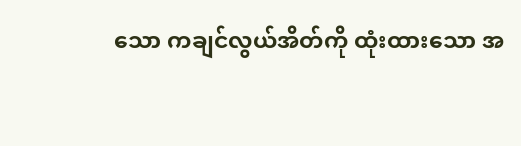သော ကချင်လွယ်အိတ်ကို ထုံးထားသော အ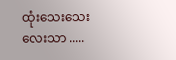ထုံးသေးသေးလေးသာ .....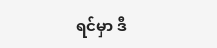ရင်မှာ ဒီ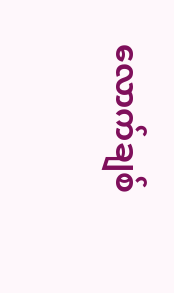လောက်ချစ်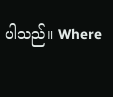ပါသည်။ Where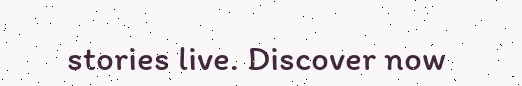stories live. Discover now